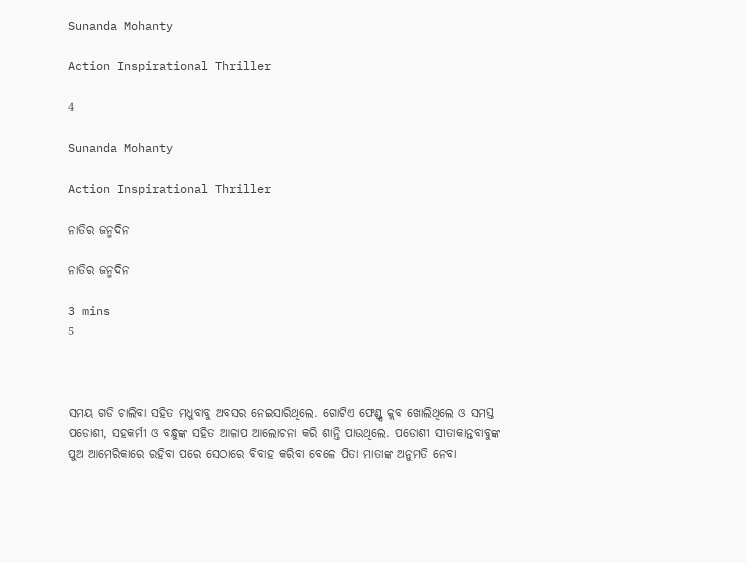Sunanda Mohanty

Action Inspirational Thriller

4

Sunanda Mohanty

Action Inspirational Thriller

ନାତିର ଜନ୍ମଦିନ

ନାତିର ଜନ୍ମଦିନ

3 mins
5



ସମୟ ଗଡି ଚାଲିବା ସହିତ ମଧୁବାବୁ ଅବସର ନେଇସାରିଥିଲେ. ଗୋଟିଏ ଫେଣ୍ଡ୍ସ କ୍ଲବ ଖୋଲିଥିଲେ ଓ ସମସ୍ତ ପଡୋଶୀ, ସହକର୍ମୀ ଓ ବନ୍ଧୁଙ୍କ ସହିତ ଆଳାପ ଆଲୋଚନା କରି ଶାନ୍ତି ପାଉଥିଲେ. ପଡୋଶୀ ସୀତାକାନ୍ତବାବୁଙ୍କ ପୁଅ ଆମେରିକାରେ ରହିବା ପରେ ସେଠାରେ ବିବାହ କରିବା ବେଳେ ପିତା ମାତାଙ୍କ ଅନୁମତି ନେବା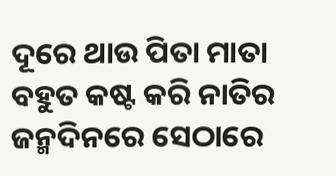ଦୂରେ ଥାଉ ପିତା ମାତା ବହୁତ କଷ୍ଟ କରି ନାତିର ଜନ୍ମଦିନରେ ସେଠାରେ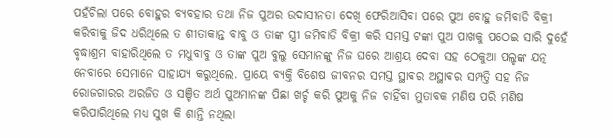ପହଁଚିଲା ପରେ ବୋହୁର ବ୍ୟବହାର ତଥା ନିଜ ପୁଅର ଉଦାସୀନତା ଦେଖି ଫେରିଆସିବା ପରେ ପୁଅ ବୋହୁ ଜମିବାଡି ବିକ୍ରୀ କରିବାକୁ ଜିଦ ଧରିଥିଲେ ତ ଶୀତାକାନ୍ତ ବାବୁ ଓ ତାଙ୍କ ସ୍ତ୍ରୀ ଜମିବାଡି ବିକ୍ରୀ କରି ସମସ୍ତ ଟଙ୍କା ପୁଅ ପାଖକୁ ପଠେଇ ସାରି ଦୁହେଁ ବୃଦ୍ଧାଶ୍ରମ ବାହାରିଥିଲେ ତ ମଧୁବାବୁ ଓ ତାଙ୍କ ପୁଅ ବୁଲୁ ସେମାନଙ୍କୁ ନିଜ ଘରେ ଆଶ୍ରୟ ଦେବା ସହ ଠେକୁଆ ପଲ୍ହଙ୍କ ଯତ୍ନ ନେବାରେ ସେମାନେ ସାହାଯ୍ୟ କରୁଥିଲେ. ପ୍ରାୟେ ବ୍ୟକ୍ତି ବିଶେଷ ଜୀବନର ସମସ୍ତ ସ୍ଥାଵର ଅସ୍ଥାଵର ସମ୍ପତ୍ତି ସହ ନିଜ ରୋଜଗାରର ଅରଜିତ ଓ ସଞ୍ଚିତ ଅର୍ଥ ପୁଅମାନଙ୍କ ପିଛା ଖର୍ଚ୍ଚ କରି ପୁଅକୁ ନିଜ ଚାହିଁବା ମୁତାବକ ମଣିଷ ପରି ମଣିଷ କରିପାରିଥିଲେ ମଧ୍ୟ ସୁଖ କି ଶାନ୍ତି ନଥିଲା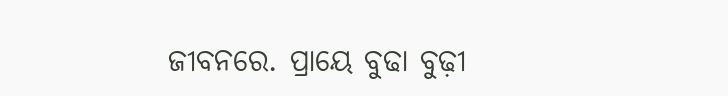ଜୀବନରେ. ପ୍ରାୟେ ବୁଢା ବୁଢ଼ୀ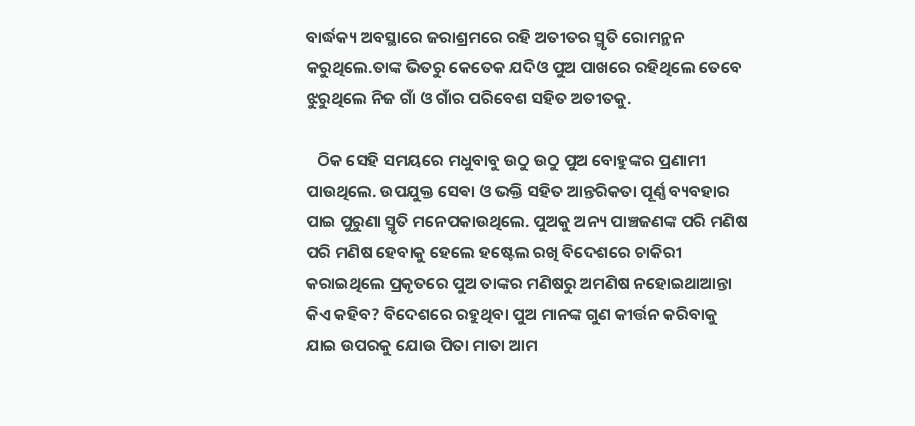ବାର୍ଦ୍ଧକ୍ୟ ଅବସ୍ଥାରେ ଜରାଶ୍ରମରେ ରହି ଅତୀତର ସ୍ମୃତି ରୋମନ୍ଥନ କରୁଥିଲେ.ତାଙ୍କ ଭିତରୁ କେତେକ ଯଦିଓ ପୁଅ ପାଖରେ ରହିଥିଲେ ତେବେ ଝୁରୁଥିଲେ ନିଜ ଗାଁ ଓ ଗାଁର ପରିବେଶ ସହିତ ଅତୀତକୁ.

   ଠିକ ସେହି ସମୟରେ ମଧୁବାବୁ ଉଠୁ ଉଠୁ ପୁଅ ବୋହୁଙ୍କର ପ୍ରଣାମୀ ପାଉଥିଲେ. ଉପଯୁକ୍ତ ସେଵା ଓ ଭକ୍ତି ସହିତ ଆନ୍ତରିକତା ପୂର୍ଣ୍ଣ ବ୍ୟବହାର ପାଇ ପୁରୁଣା ସ୍ମୃତି ମନେପକାଉଥିଲେ. ପୁଅକୁ ଅନ୍ୟ ପାଞ୍ଚଜଣଙ୍କ ପରି ମଣିଷ ପରି ମଣିଷ ହେବାକୁ ହେଲେ ହଷ୍ଟେଲ ରଖି ବିଦେଶରେ ଚାକିରୀ କରାଇଥିଲେ ପ୍ରକୃତରେ ପୁଅ ତାଙ୍କର ମଣିଷରୁ ଅମଣିଷ ନହୋଇଥାଆନ୍ତା କିଏ କହିବ? ବିଦେଶରେ ରହୁଥିବା ପୁଅ ମାନଙ୍କ ଗୁଣ କୀର୍ତ୍ତନ କରିବାକୁ ଯାଇ ଉପରକୁ ଯୋଉ ପିତା ମାତା ଆମ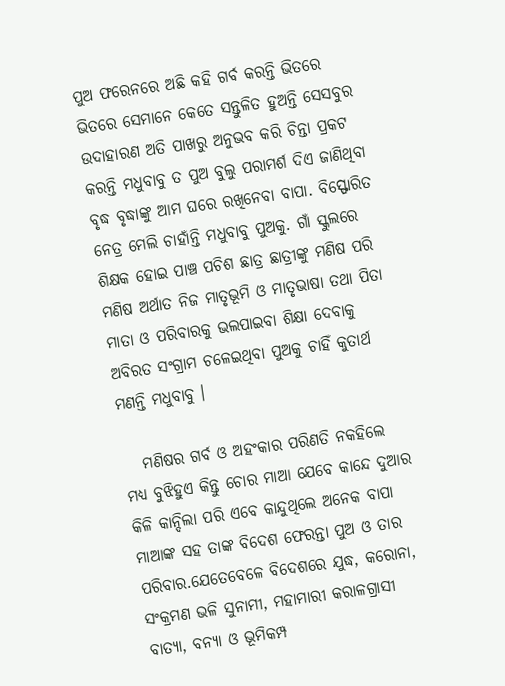ପୁଅ ଫରେନରେ ଅଛି କହି ଗର୍ବ କରନ୍ତି ଭିତରେ ଭିତରେ ସେମାନେ କେତେ ସନ୍ତୁଳିତ ହୁଅନ୍ତି ସେସବୁର ଉଦାହାରଣ ଅତି ପାଖରୁ ଅନୁଭବ କରି ଚିନ୍ତା ପ୍ରକଟ କରନ୍ତି ମଧୁବାବୁ ତ ପୁଅ ବୁଲୁ ପରାମର୍ଶ ଦିଏ ଜାଣିଥିବା ବୃଦ୍ଧ ବୃଦ୍ଧାଙ୍କୁ ଆମ ଘରେ ରଖିନେବା ବାପା. ବିସ୍ଫୋରିତ ନେତ୍ର ମେଲି ଚାହାଁନ୍ତି ମଧୁବାବୁ ପୁଅକୁ. ଗାଁ ସ୍କୁଲରେ ଶିକ୍ଷକ ହୋଇ ପାଞ୍ଚ ପଚିଶ ଛାତ୍ର ଛାତ୍ରୀଙ୍କୁ ମଣିଷ ପରି ମଣିଷ ଅର୍ଥାତ ନିଜ ମାତୃଭୂମି ଓ ମାତୃଭାଷା ତଥା ପିତା ମାତା ଓ ପରିବାରକୁ ଭଲପାଇବା ଶିକ୍ଷା ଦେବାକୁ ଅବିରତ ସଂଗ୍ରାମ ଚଳେଇଥିବା ପୁଅକୁ ଚାହିଁ କୁତାର୍ଥ ମଣନ୍ତି ମଧୁବାବୁ ।

   ମଣିଷର ଗର୍ବ ଓ ଅହଂକାର ପରିଣତି ନକହିଲେ ମଧ୍ୟ ବୁଝିହୁଏ କିନ୍ତୁ ଚୋର ମାଆ ଯେବେ କାନ୍ଦେ ଦୁଆର କିଳି କାନ୍ଦିଲା ପରି ଏବେ କାନ୍ଦୁଥିଲେ ଅନେକ ବାପା ମାଆଙ୍କ ସହ ତାଙ୍କ ବିଦେଶ ଫେରନ୍ତା ପୁଅ ଓ ତାର ପରିବାର.ଯେତେବେଳେ ବିଦେଶରେ ଯୁଦ୍ଧ, କରୋନା, ସଂକ୍ରମଣ ଭଳି ସୁନାମୀ, ମହାମାରୀ କରାଳଗ୍ରାସୀ ବାତ୍ୟା, ବନ୍ୟା ଓ ଭୂମିକମ୍ପ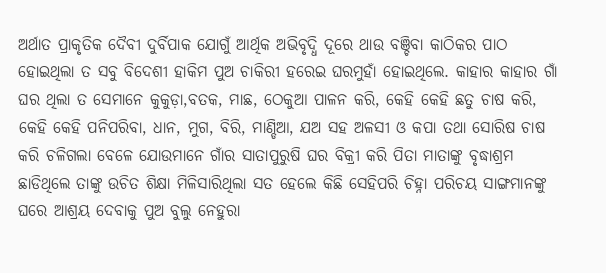ଅର୍ଥାତ ପ୍ରାକୃତିକ ଦୈବୀ ଦୁର୍ବିପାକ ଯୋଗୁଁ ଆର୍ଥିକ ଅଭିବୃଦ୍ଧି ଦୂରେ ଥାଉ ବଞ୍ଚିବା କାଠିକର ପାଠ ହୋଇଥିଲା ତ ସବୁ ବିଦେଶୀ ହାକିମ ପୁଅ ଚାକିରୀ ହରେଇ ଘରମୁହାଁ ହୋଇଥିଲେ. କାହାର କାହାର ଗାଁ ଘର ଥିଲା ତ ସେମାନେ କୁକୁଡ଼ା,ବତକ, ମାଛ, ଠେକୁଆ ପାଳନ କରି, କେହି କେହି ଛତୁ ଚାଷ କରି, କେହି କେହି ପନିପରିବା, ଧାନ, ମୁଗ, ବିରି, ମାଣ୍ଡିଆ, ଯଅ ସହ ଅଳସୀ ଓ କପା ତଥା ସୋରିଷ ଚାଷ କରି ଚଳିଗଲା ବେଳେ ଯୋଉମାନେ ଗାଁର ସାତାପୁରୁଷି ଘର ବିକ୍ରୀ କରି ପିତା ମାତାଙ୍କୁ ବୃଦ୍ଧାଶ୍ରମ ଛାଡିଥିଲେ ତାଙ୍କୁ ଉଚିତ ଶିକ୍ଷା ମିଳିସାରିଥିଲା ସତ ହେଲେ କିଛି ସେହିପରି ଚିହ୍ନା ପରିଚୟ ସାଙ୍ଗମାନଙ୍କୁ ଘରେ ଆଶ୍ରୟ ଦେବାକୁ ପୁଅ ବୁଲୁ ନେହୁରା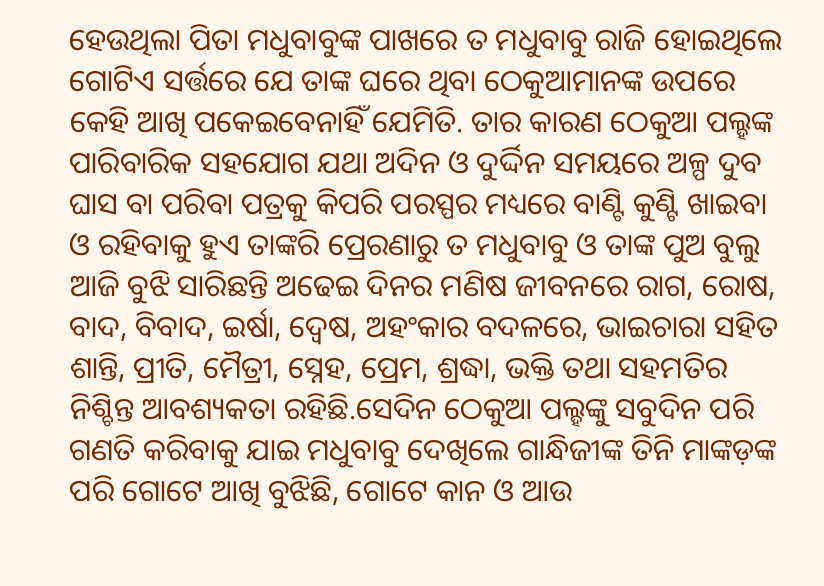ହେଉଥିଲା ପିତା ମଧୁବାବୁଙ୍କ ପାଖରେ ତ ମଧୁବାବୁ ରାଜି ହୋଇଥିଲେ ଗୋଟିଏ ସର୍ତ୍ତରେ ଯେ ତାଙ୍କ ଘରେ ଥିବା ଠେକୁଆମାନଙ୍କ ଉପରେ କେହି ଆଖି ପକେଇବେନାହିଁ ଯେମିତି. ତାର କାରଣ ଠେକୁଆ ପଲ୍ହଙ୍କ ପାରିବାରିକ ସହଯୋଗ ଯଥା ଅଦିନ ଓ ଦୁର୍ଦ୍ଦିନ ସମୟରେ ଅଳ୍ପ ଦୁବ ଘାସ ବା ପରିବା ପତ୍ରକୁ କିପରି ପରସ୍ପର ମଧ୍ୟରେ ବାଣ୍ଟି କୁଣ୍ଟି ଖାଇବା ଓ ରହିବାକୁ ହୁଏ ତାଙ୍କରି ପ୍ରେରଣାରୁ ତ ମଧୁବାବୁ ଓ ତାଙ୍କ ପୁଅ ବୁଲୁ ଆଜି ବୁଝି ସାରିଛନ୍ତି ଅଢେଇ ଦିନର ମଣିଷ ଜୀବନରେ ରାଗ, ରୋଷ, ବାଦ, ବିବାଦ, ଇର୍ଷା, ଦ୍ୱେଷ, ଅହଂକାର ବଦଳରେ, ଭାଇଚାରା ସହିତ ଶାନ୍ତି, ପ୍ରୀତି, ମୈତ୍ରୀ, ସ୍ନେହ, ପ୍ରେମ, ଶ୍ରଦ୍ଧା, ଭକ୍ତି ତଥା ସହମତିର ନିଶ୍ଚିନ୍ତ ଆବଶ୍ୟକତା ରହିଛି.ସେଦିନ ଠେକୁଆ ପଲ୍ହଙ୍କୁ ସବୁଦିନ ପରି ଗଣତି କରିବାକୁ ଯାଇ ମଧୁବାବୁ ଦେଖିଲେ ଗାନ୍ଧିଜୀଙ୍କ ତିନି ମାଙ୍କଡ଼ଙ୍କ ପରି ଗୋଟେ ଆଖି ବୁଝିଛି, ଗୋଟେ କାନ ଓ ଆଉ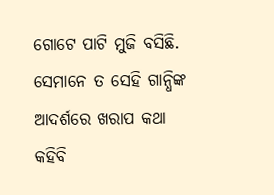ଗୋଟେ ପାଟି ମୁଜି ବସିଛି. ସେମାନେ ତ ସେହି ଗାନ୍ଧିଙ୍କ ଆଦର୍ଶରେ ଖରାପ କଥା କହିବି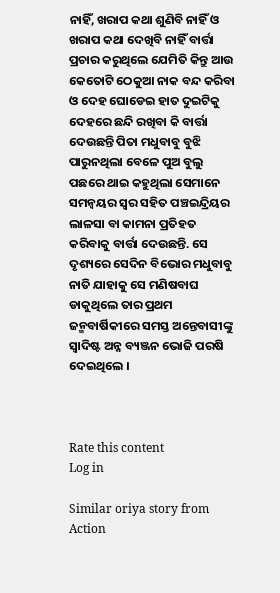ନାହିଁ, ଖରାପ କଥା ଶୁଣିବି ନାହିଁ ଓ ଖରାପ କଥା ଦେଖିବି ନାହିଁ ବାର୍ତ୍ତା ପ୍ରଚାର କରୁଥିଲେ ଯେମିତି କିନ୍ତୁ ଆଉ କେତୋଟି ଠେକୁଆ ନାକ ବନ୍ଦ କରିବା ଓ ଦେହ ଘୋଡେଇ ହାତ ଦୁଇଟିକୁ ଦେହରେ ଛନ୍ଦି ରଖିବା କି ବାର୍ତ୍ତା ଦେଉଛନ୍ତି ପିତା ମଧୁବାବୁ ବୁଝି ପାରୁନଥିଲା ବେଳେ ପୁଅ ବୁଲୁ ପଛରେ ଥାଇ କହୁଥିଲା ସେମାନେ ସମନ୍ୱୟର ସ୍ୱର ସହିତ ପଞ୍ଚଇନ୍ଦ୍ରିୟର ଲାଳସା ବା କାମନା ପ୍ରତିହତ କରିବାକୁ ବାର୍ତ୍ତା ଦେଉଛନ୍ତି. ସେ ଦୃଶ୍ୟରେ ସେଦିନ ବିଭୋର ମଧୁବାବୁ ନାତି ଯାହାକୁ ସେ ମଣିଷବାଘ ଡାକୁଥିଲେ ତାର ପ୍ରଥମ ଜନ୍ମବାର୍ଷିକୀରେ ସମସ୍ତ ଅନ୍ତେବାସୀଙ୍କୁ ସ୍ୱାଦିଷ୍ଟ ଅନ୍ନ ବ୍ୟଞ୍ଜନ ଭୋଜି ପରଷି ଦେଇଥିଲେ ।



Rate this content
Log in

Similar oriya story from Action